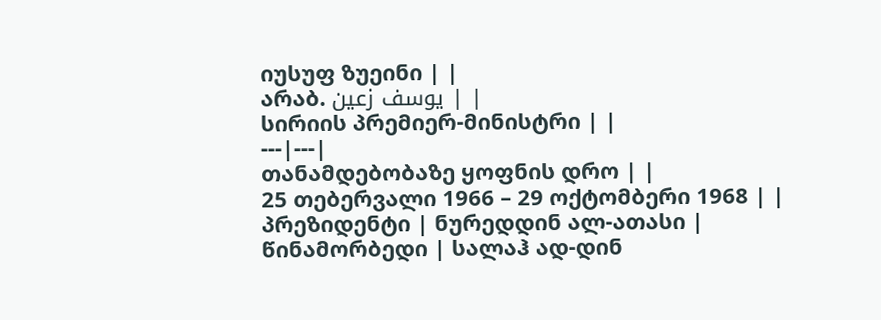იუსუფ ზუეინი | |
არაბ. يوسف زعين | |
სირიის პრემიერ-მინისტრი | |
---|---|
თანამდებობაზე ყოფნის დრო | |
25 თებერვალი 1966 – 29 ოქტომბერი 1968 | |
პრეზიდენტი | ნურედდინ ალ-ათასი |
წინამორბედი | სალაჰ ად-დინ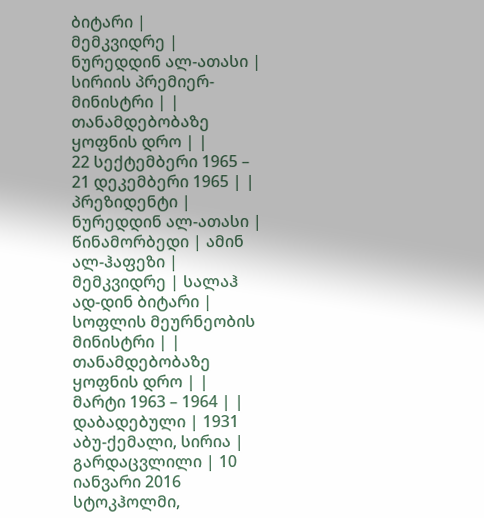ბიტარი |
მემკვიდრე | ნურედდინ ალ-ათასი |
სირიის პრემიერ-მინისტრი | |
თანამდებობაზე ყოფნის დრო | |
22 სექტემბერი 1965 – 21 დეკემბერი 1965 | |
პრეზიდენტი | ნურედდინ ალ-ათასი |
წინამორბედი | ამინ ალ-ჰაფეზი |
მემკვიდრე | სალაჰ ად-დინ ბიტარი |
სოფლის მეურნეობის მინისტრი | |
თანამდებობაზე ყოფნის დრო | |
მარტი 1963 – 1964 | |
დაბადებული | 1931 აბუ-ქემალი, სირია |
გარდაცვლილი | 10 იანვარი 2016 სტოკჰოლმი,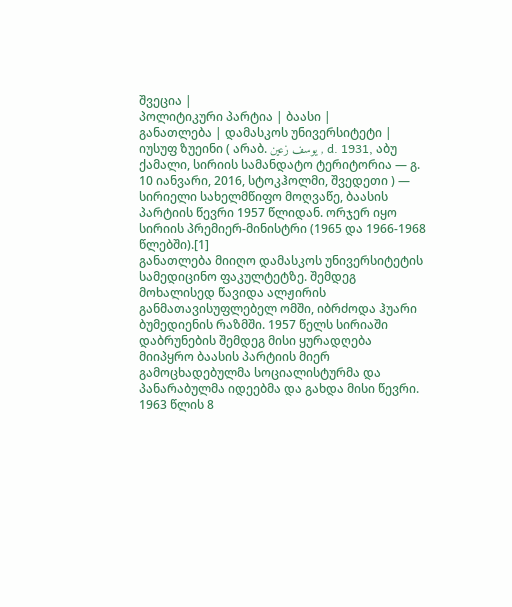შვეცია |
პოლიტიკური პარტია | ბაასი |
განათლება | დამასკოს უნივერსიტეტი |
იუსუფ ზუეინი ( არაბ. يوسف زعين , d. 1931, აბუ ქამალი, სირიის სამანდატო ტერიტორია — გ. 10 იანვარი, 2016, სტოკჰოლმი, შვედეთი ) — სირიელი სახელმწიფო მოღვაწე, ბაასის პარტიის წევრი 1957 წლიდან. ორჯერ იყო სირიის პრემიერ-მინისტრი (1965 და 1966-1968 წლებში).[1]
განათლება მიიღო დამასკოს უნივერსიტეტის სამედიცინო ფაკულტეტზე. შემდეგ მოხალისედ წავიდა ალჟირის განმათავისუფლებელ ომში, იბრძოდა ჰუარი ბუმედიენის რაზმში. 1957 წელს სირიაში დაბრუნების შემდეგ მისი ყურადღება მიიპყრო ბაასის პარტიის მიერ გამოცხადებულმა სოციალისტურმა და პანარაბულმა იდეებმა და გახდა მისი წევრი.
1963 წლის 8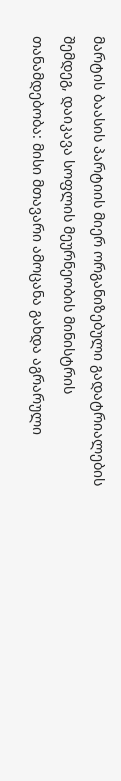მარტის ბაასის პარტიის მიერ ორგანიზებული გადატრიალების შემდეგ, დაიკავა სოფლის მეურნეობის მინისტრის თანამდებობა: მისი მთავარი ამოცანა გახდა აგრარული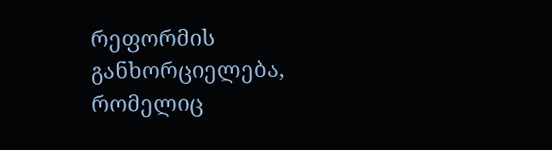რეფორმის განხორციელება, რომელიც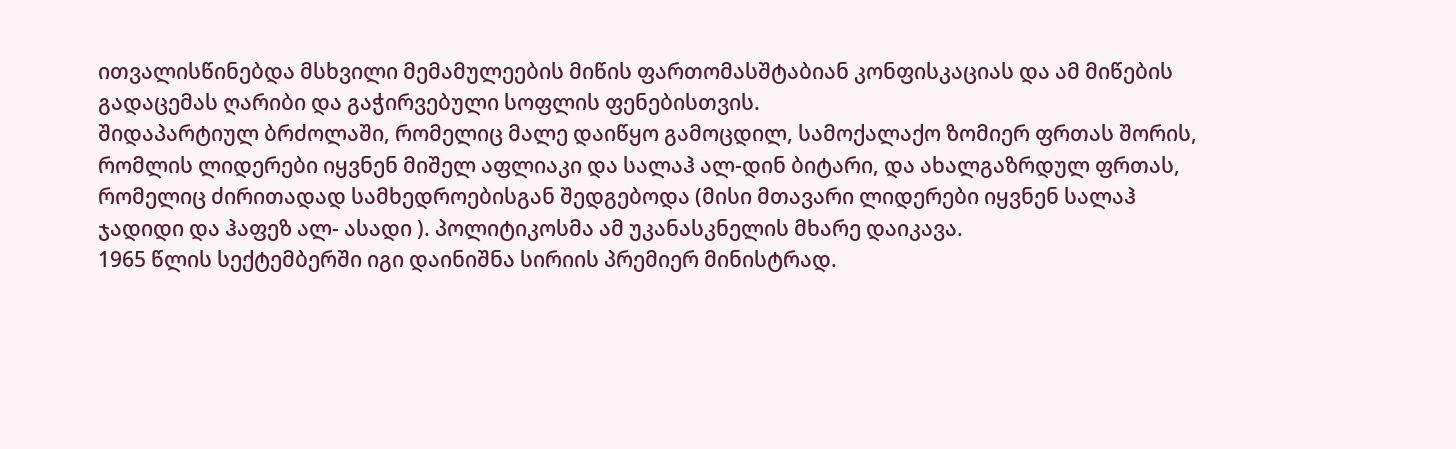ითვალისწინებდა მსხვილი მემამულეების მიწის ფართომასშტაბიან კონფისკაციას და ამ მიწების გადაცემას ღარიბი და გაჭირვებული სოფლის ფენებისთვის.
შიდაპარტიულ ბრძოლაში, რომელიც მალე დაიწყო გამოცდილ, სამოქალაქო ზომიერ ფრთას შორის, რომლის ლიდერები იყვნენ მიშელ აფლიაკი და სალაჰ ალ-დინ ბიტარი, და ახალგაზრდულ ფრთას, რომელიც ძირითადად სამხედროებისგან შედგებოდა (მისი მთავარი ლიდერები იყვნენ სალაჰ ჯადიდი და ჰაფეზ ალ- ასადი ). პოლიტიკოსმა ამ უკანასკნელის მხარე დაიკავა.
1965 წლის სექტემბერში იგი დაინიშნა სირიის პრემიერ მინისტრად.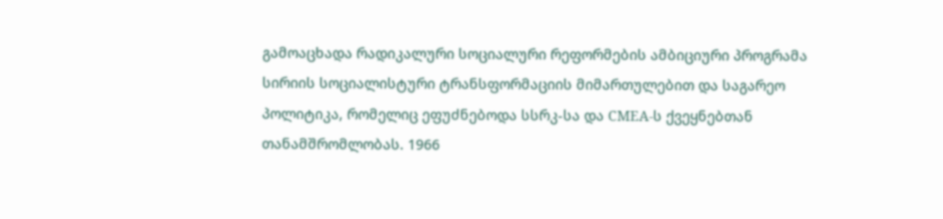გამოაცხადა რადიკალური სოციალური რეფორმების ამბიციური პროგრამა სირიის სოციალისტური ტრანსფორმაციის მიმართულებით და საგარეო პოლიტიკა, რომელიც ეფუძნებოდა სსრკ-სა და CMEA-ს ქვეყნებთან თანამშრომლობას. 1966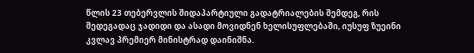წლის 23 თებერვლის შიდაპარტიული გადატრიალების შემდეგ, რის შედეგადაც ჯადიდი და ასადი მოვიდნენ ხელისუფლებაში, იუსუფ ზუეინი კვლავ პრემიერ მინისტრად დაინიშნა.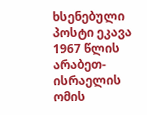ხსენებული პოსტი ეკავა 1967 წლის არაბეთ-ისრაელის ომის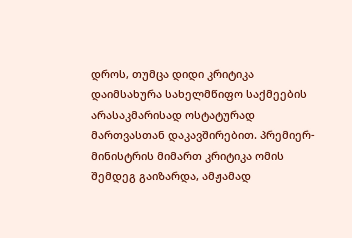დროს, თუმცა დიდი კრიტიკა დაიმსახურა სახელმწიფო საქმეების არასაკმარისად ოსტატურად მართვასთან დაკავშირებით. პრემიერ-მინისტრის მიმართ კრიტიკა ომის შემდეგ გაიზარდა, ამჟამად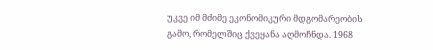უკვე იმ მძიმე ეკონომიკური მდგომარეობის გამო, რომელშიც ქვეყანა აღმოჩნდა. 1968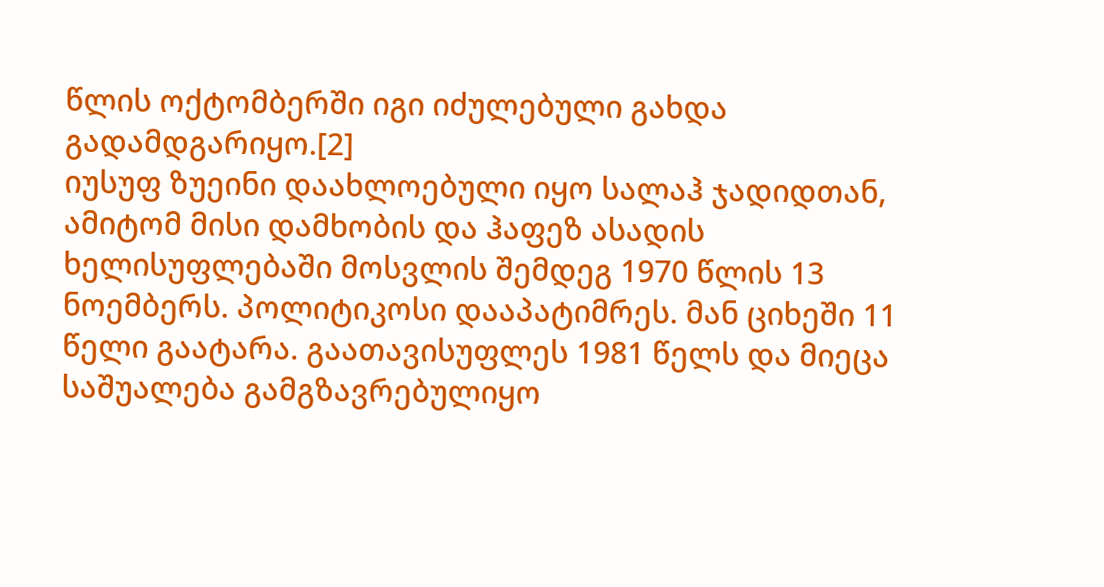წლის ოქტომბერში იგი იძულებული გახდა გადამდგარიყო.[2]
იუსუფ ზუეინი დაახლოებული იყო სალაჰ ჯადიდთან, ამიტომ მისი დამხობის და ჰაფეზ ასადის ხელისუფლებაში მოსვლის შემდეგ 1970 წლის 13 ნოემბერს. პოლიტიკოსი დააპატიმრეს. მან ციხეში 11 წელი გაატარა. გაათავისუფლეს 1981 წელს და მიეცა საშუალება გამგზავრებულიყო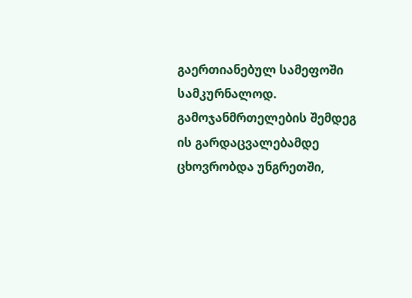გაერთიანებულ სამეფოში სამკურნალოდ. გამოჯანმრთელების შემდეგ ის გარდაცვალებამდე ცხოვრობდა უნგრეთში,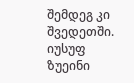შემდეგ კი შვედეთში.
იუსუფ ზუეინი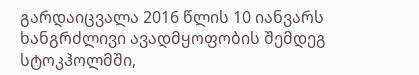გარდაიცვალა 2016 წლის 10 იანვარს ხანგრძლივი ავადმყოფობის შემდეგ სტოკჰოლმში,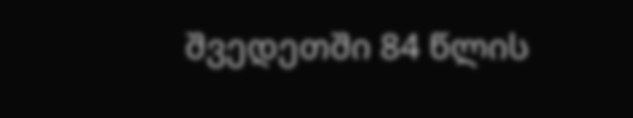შვედეთში 84 წლის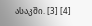ასაკში. [3] [4]